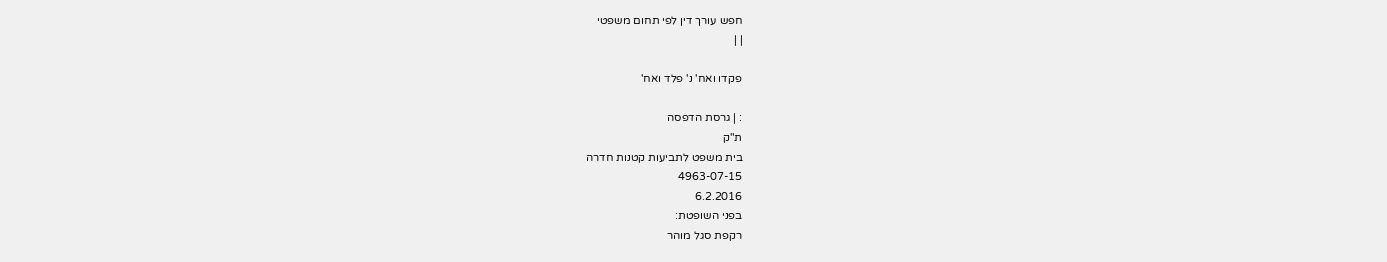חפש עורך דין לפי תחום משפטי
| |

פקדו ואח' נ' פלד ואח'

: | גרסת הדפסה
ת"ק
בית משפט לתביעות קטנות חדרה
4963-07-15
6.2.2016
בפני השופטת:
רקפת סגל מוהר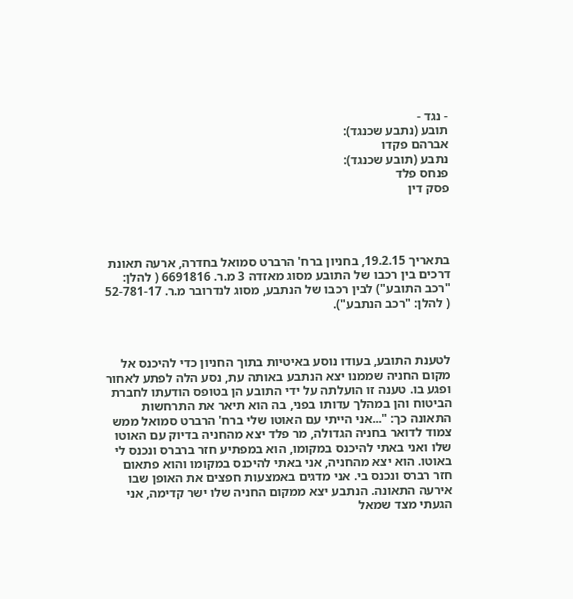- נגד -
תובע (נתבע שכנגד):
אברהם פקדו
נתבע (תובע שכנגד):
פנחס פלד
פסק דין




בתאריך 19.2.15, בחניון ברח' הרברט סמואל בחדרה, ארעה תאונת דרכים בין רכבו של התובע מסוג מאזדה 3 מ.ר. 6691816 ( להלן: "רכב התובע") לבין רכבו של הנתבע, מסוג לנדרובר מ.ר. 52-781-17 ( להלן: "רכב הנתבע").



לטענת התובע, בעודו נוסע באיטיות בתוך החניון כדי להיכנס אל מקום החניה שממנו יצא הנתבע באותה עת, נסע הלה לפתע לאחור ופגע בו. טענה זו הועלתה על ידי התובע הן בטופס הודעתו לחברת הביטוח והן במהלך עדותו בפני, בה הוא תיאר את התרחשות התאונה כך: "...אני הייתי עם האוטו שלי ברח' הרברט סמואל ממש צמוד לדואר בחניה הגדולה, מר פלד יצא מהחניה בדיוק עם האוטו שלו ואני באתי להיכנס במקומו, הוא במפתיע חזר ברברס ונכנס לי באוטו. הוא יצא מהחניה, אני באתי להיכנס במקומו והוא פתאום חזר רברס ונכנס בי. אני מדגים באמצעות חפצים את האופן שבו אירעה התאונה. הנתבע יצא ממקום החניה שלו ישר קדימה, אני הגעתי מצד שמאל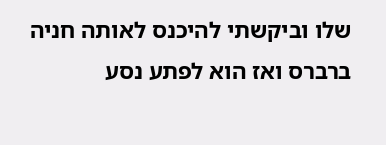שלו וביקשתי להיכנס לאותה חניה ברברס ואז הוא לפתע נסע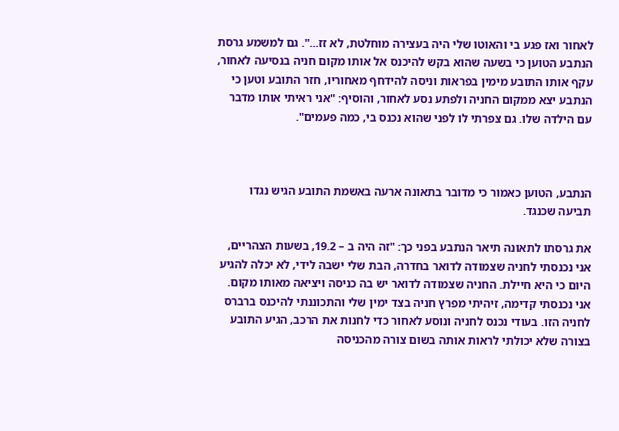לאחור ואז פגע בי והאוטו שלי היה בעצירה מוחלטת, לא זז...". גם למשמע גרסת הנתבע הטוען כי בשעה שהוא בקש להיכנס אל אותו מקום חניה בנסיעה לאחור, עקף אותו התובע מימין בפראות וניסה להידחף מאחוריו, חזר התובע וטען כי הנתבע יצא ממקום החניה ולפתע נסע לאחור, והוסיף: "אני ראיתי אותו מדבר עם הילדה שלו. גם צפרתי לו לפני שהוא נכנס בי, כמה פעמים".



הנתבע, הטוען כאמור כי מדובר בתאונה ארעה באשמת התובע הגיש נגדו תביעה שכנגד.

את גרסתו לתאונה תיאר הנתבע בפני כך: "זה היה ב – 19.2, בשעות הצהריים, אני נכנסתי לחניה שצמודה לדואר בחדרה, הבת שלי ישבה לידי, לא יכלה להגיע היום כי היא חיילת. החניה שצמודה לדואר יש בה כניסה ויציאה מאותו מקום. אני נכנסתי קדימה, זיהיתי מפרץ חניה בצד ימין שלי והתכוננתי להיכנס ברברס לחניה הזו. בעודי נכנס לחניה ונוסע לאחור כדי לחנות את הרכב, הגיע התובע בצורה שלא יכולתי לראות אותה בשום צורה מהכניסה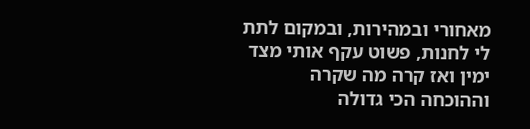מאחורי ובמהירות, ובמקום לתת לי לחנות, פשוט עקף אותי מצד ימין ואז קרה מה שקרה וההוכחה הכי גדולה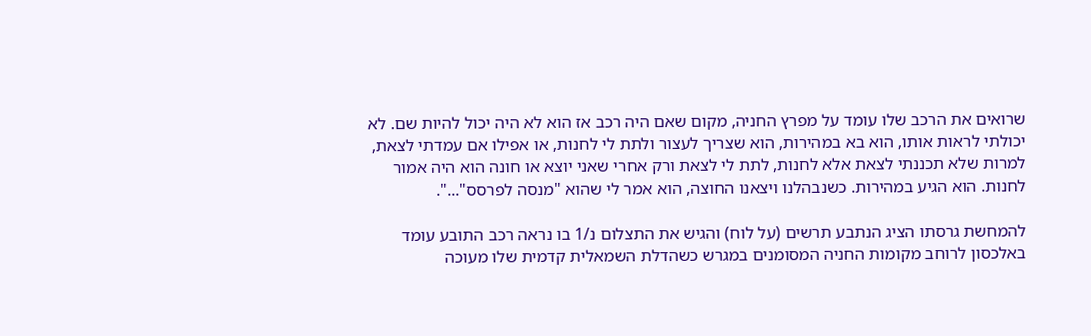שרואים את הרכב שלו עומד על מפרץ החניה, מקום שאם היה רכב אז הוא לא היה יכול להיות שם. לא יכולתי לראות אותו, הוא בא במהירות, הוא שצריך לעצור ולתת לי לחנות, או אפילו אם עמדתי לצאת, למרות שלא תכננתי לצאת אלא לחנות, לתת לי לצאת ורק אחרי שאני יוצא או חונה הוא היה אמור לחנות. הוא הגיע במהירות. כשנבהלנו ויצאנו החוצה, הוא אמר לי שהוא "מנסה לפרסס"...".

להמחשת גרסתו הציג הנתבע תרשים (על לוח) והגיש את התצלום נ/1 בו נראה רכב התובע עומד באלכסון לרוחב מקומות החניה המסומנים במגרש כשהדלת השמאלית קדמית שלו מעוכה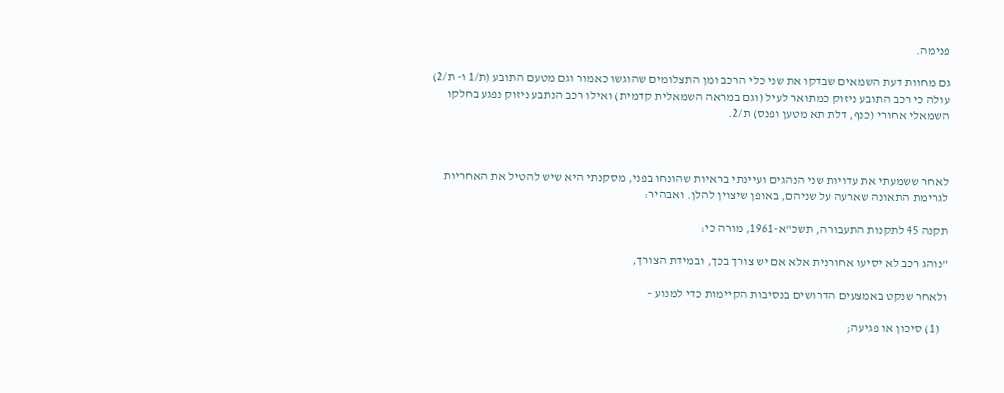פנימה.

גם מחוות דעת השמאים שבדקו את שני כלי הרכב ומן התצלומים שהוגשו כאמור וגם מטעם התובע (ת/1 ו- ת/2) עולה כי רכב התובע ניזוק כמתואר לעיל (וגם במראה השמאלית קדמית) ואילו רכב הנתבע ניזוק נפגע בחלקו השמאלי אחורי (כנף, דלת תא מטען ופנס) ת/2.



לאחר ששמעתי את עדויות שני הנהגים ועיינתי בראיות שהונחו בפני, מסקנתי היא שיש להטיל את האחריות לגרימת התאונה שארעה על שניהם, באופן שיצוין להלן. ואבהיר:

תקנה 45 לתקנות התעבורה, תשכ"א-1961, מורה כי:

"נוהג רכב לא יסיעו אחורנית אלא אם יש צורך בכך, ובמידת הצורך,

ולאחר שנקט באמצעים הדרושים בנסיבות הקיימות כדי למנוע –

   (1) סיכון או פגיעה;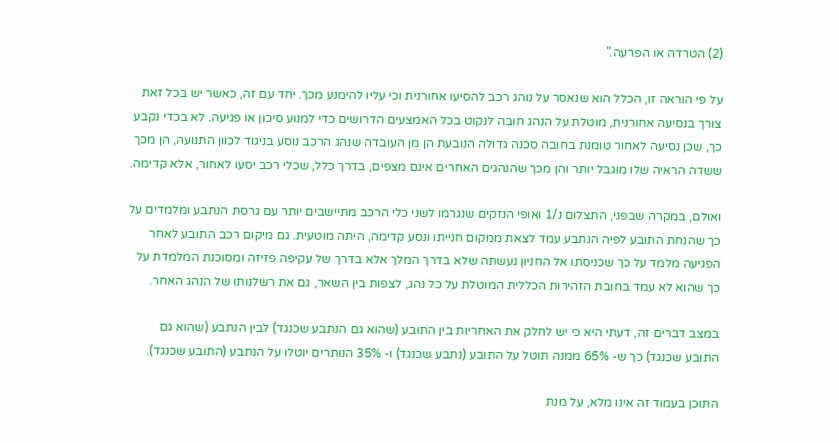(2) הטרדה או הפרעה."

על פי הוראה זו, הכלל הוא שנאסר על נוהג רכב להסיעו אחורנית וכי עליו להימנע מכך. יחד עם זה, כאשר יש בכל זאת צורך בנסיעה אחורנית, מוטלת על הנהג חובה לנקוט בכל האמצעים הדרושים כדי למנוע סיכון או פגיעה. לא בכדי נקבע כך, שכן נסיעה לאחור טומנת בחובה סכנה גדולה הנובעת הן מן העובדה שנהג הרכב נוסע בניגוד לכוון התנועה, הן מכך ששדה הראיה שלו מוגבל יותר והן מכך שהנהגים האחרים אינם מצפים, בדרך כלל, שכלי רכב יסעו לאחור, אלא קדימה.

ואולם, במקרה שבפני, התצלום נ/1 ואופי הנזקים שנגרמו לשני כלי הרכב מתיישבים יותר עם גרסת הנתבע ומלמדים על כך שהנחת התובע לפיה הנתבע עמד לצאת ממקום חנייתו ונסע קדימה, היתה מוטעית. גם מיקום רכב התובע לאחר הפגיעה מלמד על כך שכניסתו אל החניון נעשתה שלא בדרך המלך אלא בדרך של עקיפה פזיזה ומסוכנת המלמדת על כך שהוא לא עמד בחובת הזהירות הכללית המוטלת על כל נהג, לצפות בין השאר, גם את רשלנותו של הנהג האחר.

במצב דברים זה, דעתי היא כי יש לחלק את האחריות בין התובע (שהוא גם הנתבע שכנגד) לבין הנתבע (שהוא גם התובע שכנגד) כך ש- 65% ממנה תוטל על התובע (נתבע שכנגד) ו- 35% הנותרים יוטלו על הנתבע (התובע שכנגד).

התוכן בעמוד זה אינו מלא, על מנת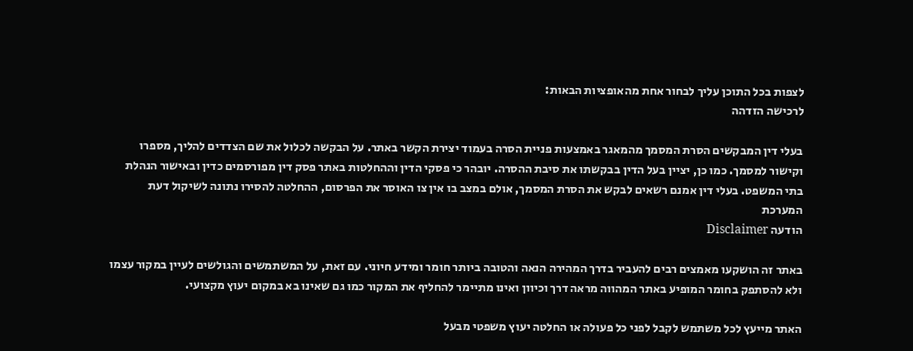לצפות בכל התוכן עליך לבחור אחת מהאופציות הבאות:
לרכישה הזדהה

בעלי דין המבקשים הסרת המסמך מהמאגר באמצעות פניית הסרה בעמוד יצירת הקשר באתר. על הבקשה לכלול את שם הצדדים להליך, מספרו וקישור למסמך. כמו כן, יציין בעל הדין בבקשתו את סיבת ההסרה. יובהר כי פסקי הדין וההחלטות באתר פסק דין מפורסמים כדין ובאישור הנהלת בתי המשפט. בעלי דין אמנם רשאים לבקש את הסרת המסמך, אולם במצב בו אין צו האוסר את הפרסום, ההחלטה להסירו נתונה לשיקול דעת המערכת
הודעה Disclaimer

באתר זה הושקעו מאמצים רבים להעביר בדרך המהירה הנאה והטובה ביותר חומר ומידע חיוני. עם זאת, על המשתמשים והגולשים לעיין במקור עצמו ולא להסתפק בחומר המופיע באתר המהווה מראה דרך וכיוון ואינו מתיימר להחליף את המקור כמו גם שאינו בא במקום יעוץ מקצועי.

האתר מייעץ לכל משתמש לקבל לפני כל פעולה או החלטה יעוץ משפטי מבעל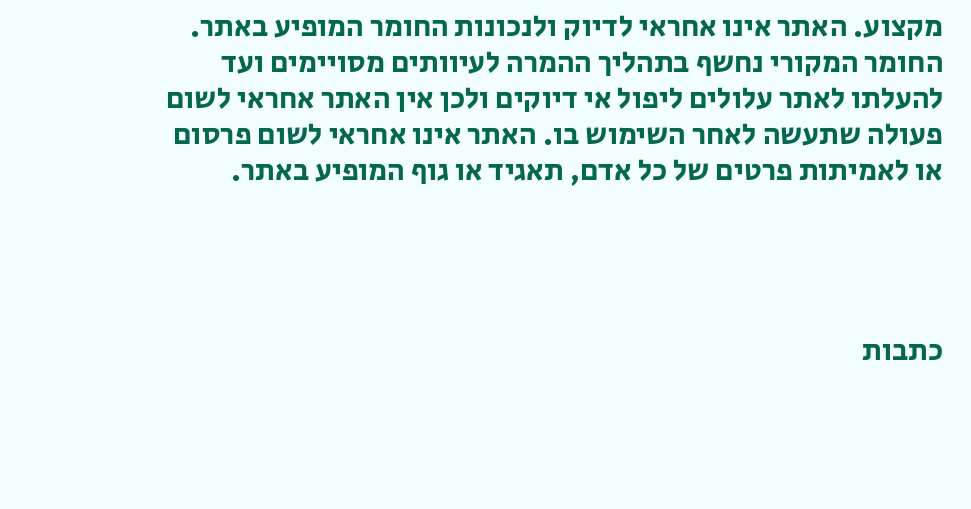מקצוע. האתר אינו אחראי לדיוק ולנכונות החומר המופיע באתר. החומר המקורי נחשף בתהליך ההמרה לעיוותים מסויימים ועד להעלתו לאתר עלולים ליפול אי דיוקים ולכן אין האתר אחראי לשום פעולה שתעשה לאחר השימוש בו. האתר אינו אחראי לשום פרסום או לאמיתות פרטים של כל אדם, תאגיד או גוף המופיע באתר.




כתבות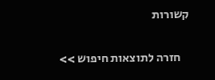קשורות

    חזרה לתוצאות חיפוש >>